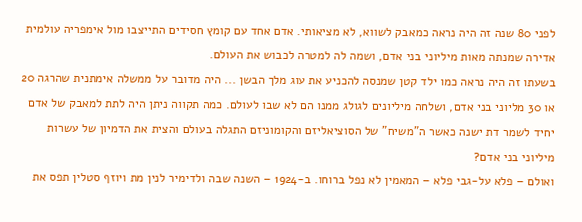לפני 80 שנה זה היה נראה כמאבק לשווא, לא מציאותי. אדם אחד עם קומץ חסידים התייצבו מול אימפריה עולמית אדירה שמנתה מאות מיליוני בני אדם, ושמה לה למטרה לכבוש את העולם.
בשעתו זה היה נראה כמו ילד קטן שמנסה להכניע את עוג מלך הבשן ... היה מדובר על ממשלה אימתנית שהרגה 20 או 30 מליוני בני אדם, ושלחה מיליונים לגולג ממנו הם לא שבו לעולם. כמה תקווה ניתן היה לתת למאבק של אדם יחיד לשמר דת ישנה כאשר ה"משיח" של הסוציאליזם והקומוניזם התגלה בעולם והצית את הדמיון של עשרות מיליוני בני אדם?
ואולם – פלא על-גבי פלא – המאמין לא נפל ברוחו. ב-1924 – השנה שבה ולדימיר לנין מת ויוזף סטלין תפס את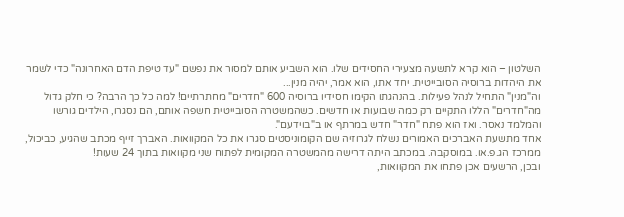השלטון – הוא קרא לתשעה מצעירי החסידים שלו. הוא השביע אותם למסור את נפשם "עד טיפת הדם האחרונה" כדי לשמר את היהדות ברוסיה הסובייטית. יחד אתו, הוא אמר, יהיה מנין...
וה"מנין" התחיל לנהל פעילות. בהנהגתו הקימו חסידיו ברוסיה 600 "חדרים" מחתרתיים! למה כל כך הרבה? כי חלק גדול מה"חדרים" הללו התקיים רק כמה שבועות או חדשים. כשהמשטרה הסובייטית חשפה אותם, הם נסגרו, הילדים גורשו והמלמד נאסר. ואז הוא פתח "חדר" חדש במרתף או ב"בוידעם".
אחד מתשעת האברכים האמורים נשלח לגרוזיה שם הקומוניסטים סגרו את כל המקוואות. האברך זייף מכתב שהגיע, כביכול, ממרכז הג.פ.או. במוסקבה. במכתב היתה דרישה מהמשטרה המקומית לפתוח שני מקוואות בתוך 24 שעות!
ובכן, הרשעים אכן פתחו את המקוואות,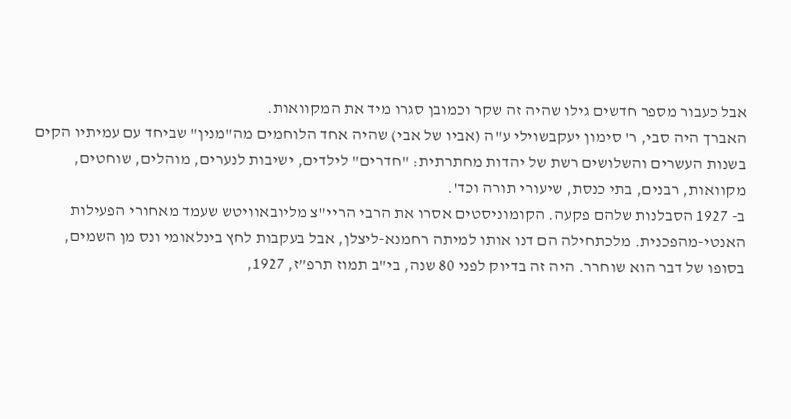אבל כעבור מספר חדשים גילו שהיה זה שקר וכמובן סגרו מיד את המקוואות.
האברך היה סבי, ר' סימון יעקבשוילי ע"ה (אביו של אבי) שהיה אחד הלוחמים מה"מנין" שביחד עם עמיתיו הקים בשנות העשרים והשלושים רשת של יהדות מחתרתית: "חדרים" לילדים, ישיבות לנערים, מוהלים, שוחטים, מקוואות, רבנים, בתי כנסת, שיעורי תורה וכד'.
ב- 1927 הסבלנות שלהם פקעה. הקומוניסטים אסרו את הרבי הריי"צ מליובאוויטש שעמד מאחורי הפעילות האנטי-מהפכנית. מלכתחילה הם דנו אותו למיתה רחמנא-ליצלן, אבל בעקבות לחץ בינלאומי ונס מן השמים, בסופו של דבר הוא שוחרר. היה זה בדיוק לפני 80 שנה, בי"ב תמוז תרפ”ז, 1927,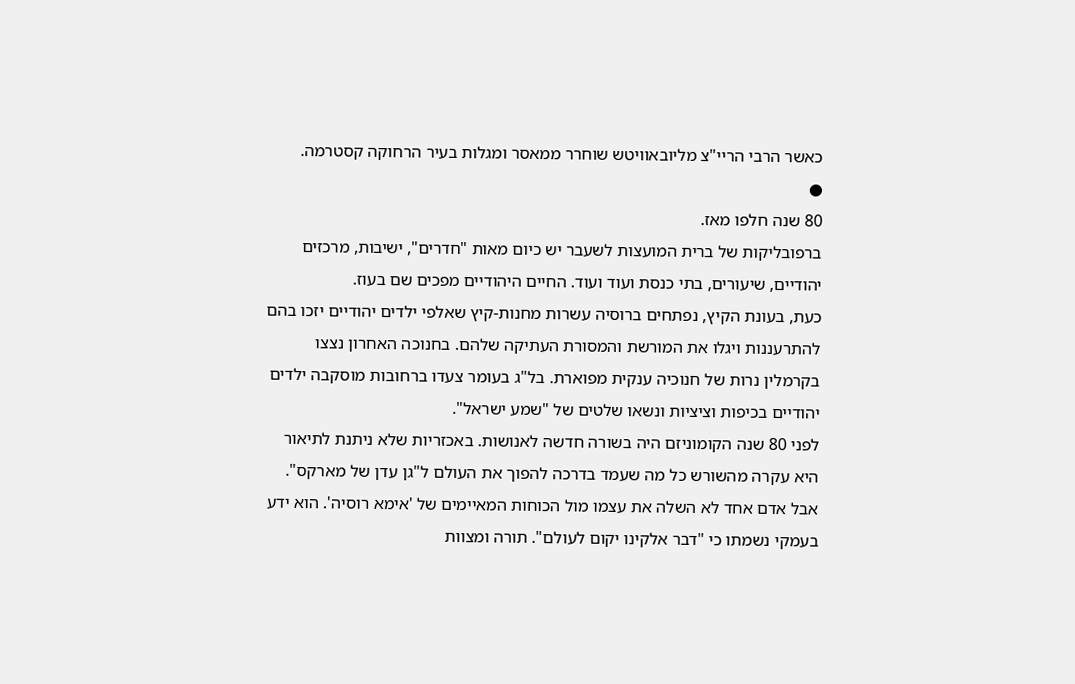כאשר הרבי הריי"צ מליובאוויטש שוחרר ממאסר ומגלות בעיר הרחוקה קסטרמה.
●
80 שנה חלפו מאז.
ברפובליקות של ברית המועצות לשעבר יש כיום מאות "חדרים", ישיבות, מרכזים יהודיים, שיעורים, בתי כנסת ועוד ועוד. החיים היהודיים מפכים שם בעוז.
כעת, בעונת הקיץ, נפתחים ברוסיה עשרות מחנות-קיץ שאלפי ילדים יהודיים יזכו בהם להתרעננות ויגלו את המורשת והמסורת העתיקה שלהם. בחנוכה האחרון נצצו בקרמלין נרות של חנוכיה ענקית מפוארת. בל"ג בעומר צעדו ברחובות מוסקבה ילדים יהודיים בכיפות וציציות ונשאו שלטים של "שמע ישראל".
לפני 80 שנה הקומוניזם היה בשורה חדשה לאנושות. באכזריות שלא ניתנת לתיאור היא עקרה מהשורש כל מה שעמד בדרכה להפוך את העולם ל"גן עדן של מארקס".
אבל אדם אחד לא השלה את עצמו מול הכוחות המאיימים של 'אימא רוסיה'. הוא ידע בעמקי נשמתו כי "דבר אלקינו יקום לעולם". תורה ומצוות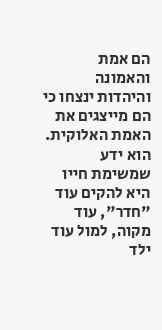הם אמת והאמונה והיהדות ינצחו כי הם מייצגים את האמת האלוקית. הוא ידע שמשימת חייו היא להקים עוד "חדר", עוד מקוה, למול עוד ילד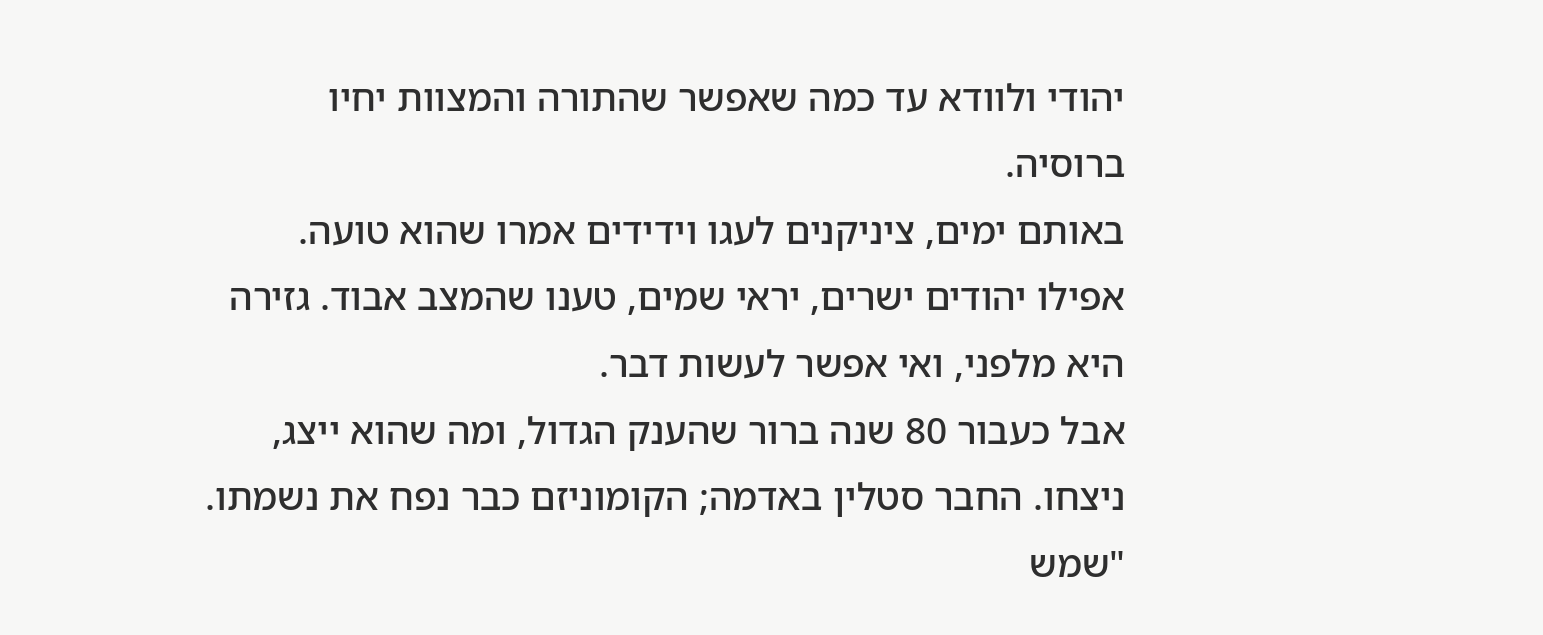יהודי ולוודא עד כמה שאפשר שהתורה והמצוות יחיו ברוסיה.
באותם ימים, ציניקנים לעגו וידידים אמרו שהוא טועה. אפילו יהודים ישרים, יראי שמים, טענו שהמצב אבוד. גזירה היא מלפני, ואי אפשר לעשות דבר.
אבל כעבור 80 שנה ברור שהענק הגדול, ומה שהוא ייצג, ניצחו. החבר סטלין באדמה; הקומוניזם כבר נפח את נשמתו. "שמש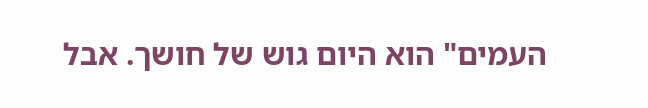העמים" הוא היום גוש של חושך. אבל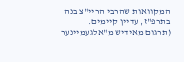המקוואות שהרבי הריי"צ בנה בתרפ"ז, עדיין קיימים.
(תרגום מאידיש מ"אלגעמיינער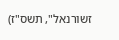זשורנאל", תשס"ז)